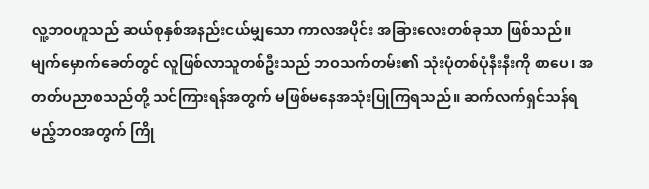လူ့ဘဝဟူသည် ဆယ်စုနှစ်အနည်းငယ်မျှသော ကာလအပိုင်း အခြားလေးတစ်ခုသာ ဖြစ်သည်။ မျက်မှောက်ခေတ်တွင် လူဖြစ်လာသူတစ်ဦးသည် ဘဝသက်တမ်း၏ သုံးပုံတစ်ပုံနီးနီးကို စာပေ၊ အတတ်ပညာစသည်တို့ သင်ကြားရန်အတွက် မဖြစ်မနေအသုံးပြုကြရသည်။ ဆက်လက်ရှင်သန်ရမည့်ဘဝအတွက် ကြို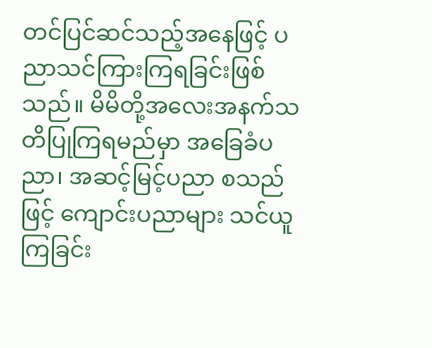တင်ပြင်ဆင်သည့်အနေဖြင့် ပညာသင်ကြားကြရခြင်းဖြစ်သည်။ မိမိတို့အလေးအနက်သတိပြုကြရမည်မှာ အခြေခံပညာ၊ အဆင့်မြင့်ပညာ စသည်ဖြင့် ကျောင်းပညာများ သင်ယူကြခြင်း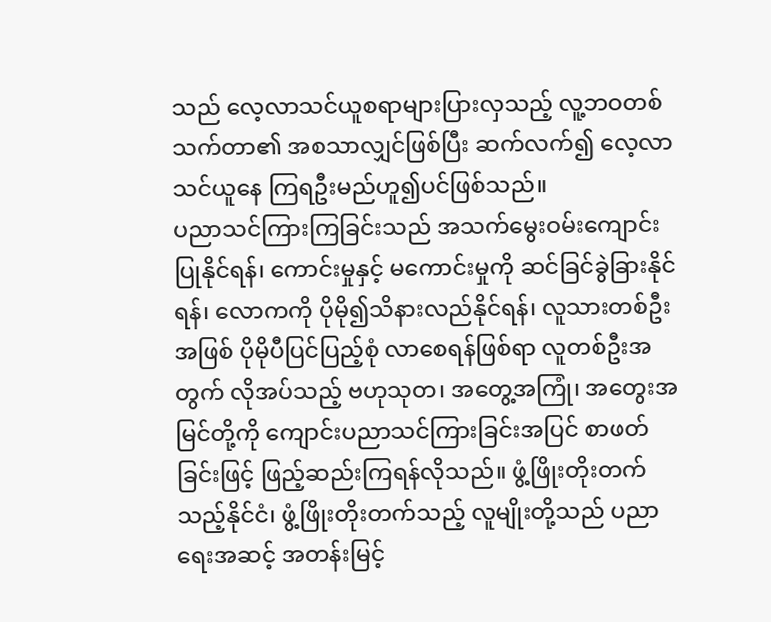သည် လေ့လာသင်ယူစရာများပြားလှသည့် လူ့ဘဝတစ်သက်တာ၏ အစသာလျှင်ဖြစ်ပြီး ဆက်လက်၍ လေ့လာသင်ယူနေ ကြရဦးမည်ဟူ၍ပင်ဖြစ်သည်။
ပညာသင်ကြားကြခြင်းသည် အသက်မွေးဝမ်းကျောင်းပြုနိုင်ရန်၊ ကောင်းမှုနှင့် မကောင်းမှုကို ဆင်ခြင်ခွဲခြားနိုင်ရန်၊ လောကကို ပိုမို၍သိနားလည်နိုင်ရန်၊ လူသားတစ်ဦးအဖြစ် ပိုမိုပီပြင်ပြည့်စုံ လာစေရန်ဖြစ်ရာ လူတစ်ဦးအတွက် လိုအပ်သည့် ဗဟုသုတ၊ အတွေ့အကြုံ၊ အတွေးအမြင်တို့ကို ကျောင်းပညာသင်ကြားခြင်းအပြင် စာဖတ်ခြင်းဖြင့် ဖြည့်ဆည်းကြရန်လိုသည်။ ဖွံ့ဖြိုးတိုးတက် သည့်နိုင်ငံ၊ ဖွံ့ဖြိုးတိုးတက်သည့် လူမျိုးတို့သည် ပညာရေးအဆင့် အတန်းမြင့်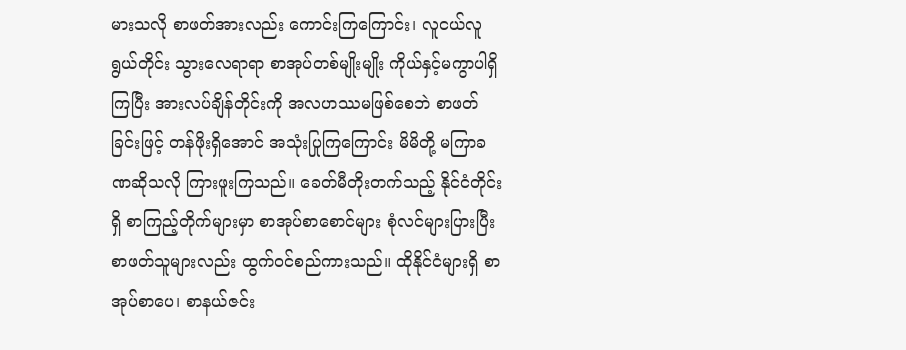မားသလို စာဖတ်အားလည်း ကောင်းကြကြောင်း၊ လူငယ်လူရွယ်တိုင်း သွားလေရာရာ စာအုပ်တစ်မျိုးမျိုး ကိုယ်နှင့်မကွာပါရှိကြပြီး အားလပ်ချိန်တိုင်းကို အလဟဿမဖြစ်စေဘဲ စာဖတ်ခြင်းဖြင့် တန်ဖိုးရှိအောင် အသုံးပြုကြကြောင်း မိမိတို့ မကြာခဏဆိုသလို ကြားဖူးကြသည်။ ခေတ်မီတိုးတက်သည့် နိုင်ငံတိုင်းရှိ စာကြည့်တိုက်များမှာ စာအုပ်စာစောင်များ စုံလင်များပြားပြီး စာဖတ်သူများလည်း ထွက်ဝင်စည်ကားသည်။ ထိုနိုင်ငံများရှိ စာအုပ်စာပေ၊ စာနယ်ဇင်း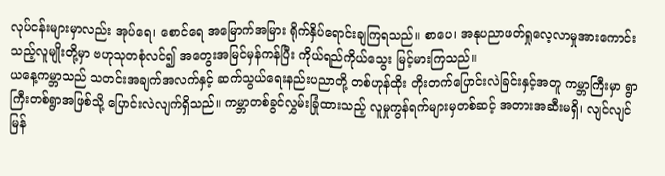လုပ်ငန်းများမှာလည်း အုပ်ရေ၊ စောင်ရေ အမြောက်အမြား ရိုက်နှိပ်ရောင်းချကြရသည်။ စာပေ၊ အနုပညာဖတ်ရှုလေ့လာမှုအားကောင်းသည့်လူမျိုးတို့မှာ ဗဟုသုတစုံလင်၍ အတွေးအမြင်မှန်ကန်ပြီး ကိုယ်ရည်ကိုယ်သွေး မြင့်မားကြသည်။
ယနေ့ကမ္ဘာသည် သတင်းအချက်အလက်နှင့် ဆက်သွယ်ရေးနည်းပညာတို့ တစ်ဟုန်ထိုး တိုးတက်ပြောင်းလဲခြင်းနှင့်အတူ ကမ္ဘာကြီးမှာ ရွာကြီးတစ်ရွာအဖြစ်သို့ ပြောင်းလဲလျက်ရှိသည်။ ကမ္ဘာတစ်ခွင်လွှမ်းခြုံထားသည့် လူမှုကွန်ရက်များမှတစ်ဆင့် အတားအဆီးမရှိ၊ လျင်လျင်မြန်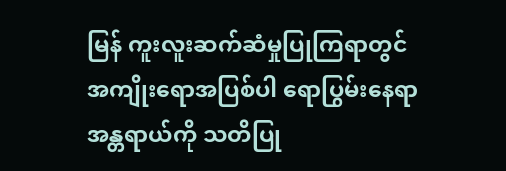မြန် ကူးလူးဆက်ဆံမှုပြုကြရာတွင် အကျိုးရောအပြစ်ပါ ရောပြွမ်းနေရာ အန္တရာယ်ကို သတိပြု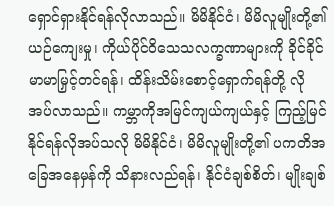ရှောင်ရှားနိုင်ရန်လိုလာသည်။ မိမိနိုင်ငံ၊ မိမိလူမျိုးတို့၏ ယဉ်ကျေးမှု၊ ကိုယ်ပိုင်ဝိသေသလက္ခဏာများကို ခိုင်ခိုင်မာမာမြှင့်တင်ရန်၊ ထိန်းသိမ်းစောင့်ရှောက်ရန်တို့ လိုအပ်လာသည်။ ကမ္ဘာကိုအမြင်ကျယ်ကျယ်နှင့် ကြည့်မြင်နိုင်ရန်လိုအပ်သလို မိမိနိုင်ငံ၊ မိမိလူမျိုးတို့၏ ပကတိအခြေအနေမှန်ကို သိနားလည်ရန်၊ နိုင်ငံချစ်စိတ်၊ မျိုးချစ်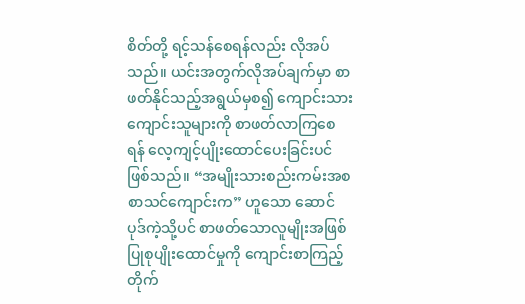စိတ်တို့ ရင့်သန်စေရန်လည်း လိုအပ်သည်။ ယင်းအတွက်လိုအပ်ချက်မှာ စာဖတ်နိုင်သည့်အရွယ်မှစ၍ ကျောင်းသား ကျောင်းသူများကို စာဖတ်လာကြစေရန် လေ့ကျင့်ပျိုးထောင်ပေးခြင်းပင်ဖြစ်သည်။ “အမျိုးသားစည်းကမ်းအစ စာသင်ကျောင်းက” ဟူသော ဆောင်ပုဒ်ကဲ့သို့ပင် စာဖတ်သောလူမျိုးအဖြစ် ပြုစုပျိုးထောင်မှုကို ကျောင်းစာကြည့်တိုက်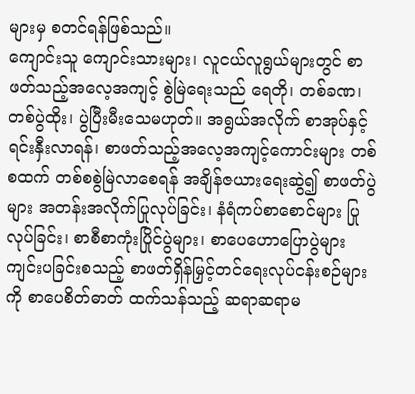များမှ စတင်ရန်ဖြစ်သည်။
ကျောင်းသူ ကျောင်းသားများ၊ လူငယ်လူရွယ်များတွင် စာဖတ်သည့်အလေ့အကျင့် စွဲမြဲရေးသည် ရေတို၊ တစ်ခဏ၊ တစ်ပွဲထိုး၊ ပွဲပြီးမီးသေမဟုတ်။ အရွယ်အလိုက် စာအုပ်နှင့်ရင်းနှီးလာရန်၊ စာဖတ်သည့်အလေ့အကျင့်ကောင်းများ တစ်စထက် တစ်စစွဲမြဲလာစေရန် အချိန်ဇယားရေးဆွဲ၍ စာဖတ်ပွဲများ အတန်းအလိုက်ပြုလုပ်ခြင်း၊ နံရံကပ်စာစောင်များ ပြုလုပ်ခြင်း၊ စာစီစာကုံးပြိုင်ပွဲများ၊ စာပေဟောပြောပွဲများ ကျင်းပခြင်းစသည့် စာဖတ်ရှိန်မြှင့်တင်ရေးလုပ်ငန်းစဉ်များကို စာပေစိတ်ဓာတ် ထက်သန်သည့် ဆရာဆရာမ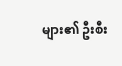များ၏ ဦးစီး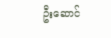ဦးဆောင်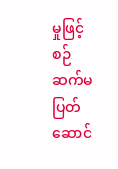မှုဖြင့် စဉ်ဆက်မပြတ်ဆောင်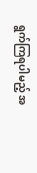ရွက်ကြရပါမည့် အ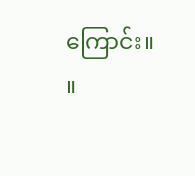ကြောင်း။ ။